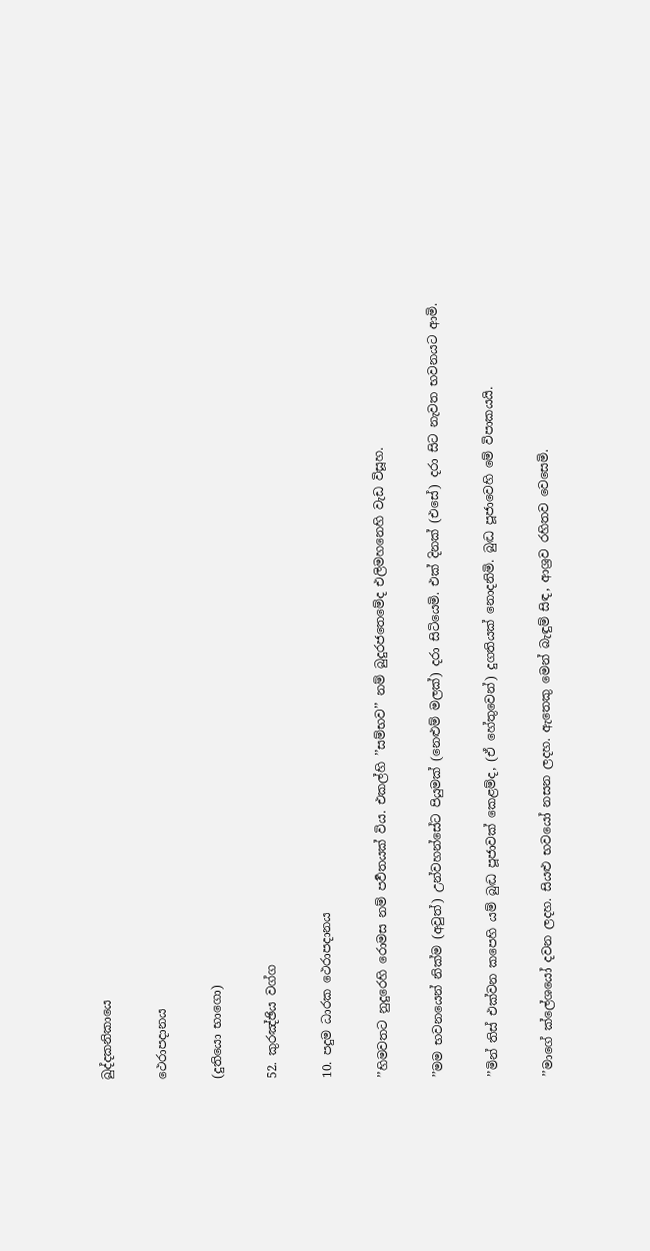ඛුද්දකනිකායෙ

ථෙරාපදානය

(දුතියො භාගො)

52. කුරඤ්ඡිය වග්ග

10. පදුම ධාරක ථෙරාපදානය

’’හිමවතට නුදුරෙහි රොමස නම් පර්‍වතයක් විය. එකල්හි ’’සම්භව’’ නම් බුදුරජතෙමේද එලිමහනෙහි වැඩ විසූහ.

’’මම භවනයෙන් නික්ම (අවුත්) උන්වහන්සේට පියුමක් (නෙළුම් මලක්) දරා සිටියෙමි. එක් දිනක් (එසේ) දරා සිට නැවත භවනයට ආමි.

’’මින් තිස් එක්වන කපෙහි යම් බුද්‍ධ පූජාවක් කෙළම්ද, (ඒ හේතුවෙන්) දුගතියක් නොදනිමි. බුද්‍ධ පූජාවෙහි මේ විපාකයයි.

’’මාගේ ක්ලේශයෝ දවන ලදහ. සියළු භවයෝ නසන ලදහ. ඇතෙකු මෙන් බැඳුම් සිඳ, ආශ්‍රව රහිතව වෙසෙමි.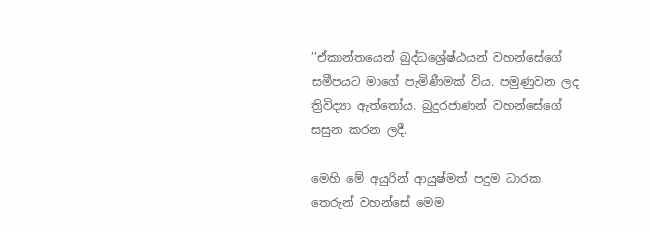’’ඒකාන්තයෙන් බුද්ධශ්‍රේෂ්ඨයන් වහන්සේගේ සමීපයට මාගේ පැමිණීමක් විය. පමුණුවන ලද ත්‍රිවිද්‍යා ඇත්තෝය. බුදුරජාණන් වහන්සේගේ සසුන කරන ලදී.

මෙහි මේ අයුරින් ආයුෂ්මත් පදුම ධාරක තෙරුන් වහන්සේ මෙම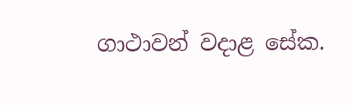ගාථාවන් වදාළ සේක.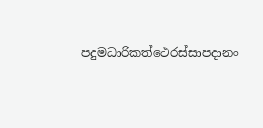පදුමධාරිකත්ථෙරස්සාපදානං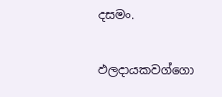දසමං.

ඵලදායකවග්ගො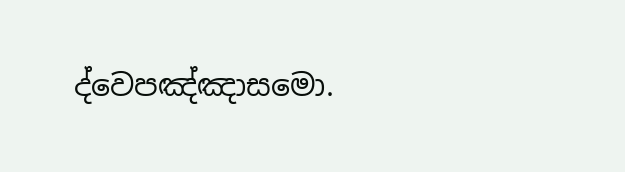ද්වෙපඤ්ඤාසමො.